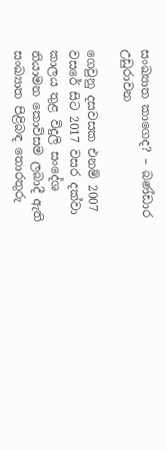සංඛ්‍යාත කාගෙද? – බණ්ඩාර උඩුරාවන

ගෙවුනු දසවසක එනම් 2007 වසරේ සිට 2017 වසර දක්වා කාලය තුළ විදුලි සංදේශ නියාමන කොවිසම ලබාදී ඇති සංඛ්‍යාත පිළිබඳ තො‍රතුරු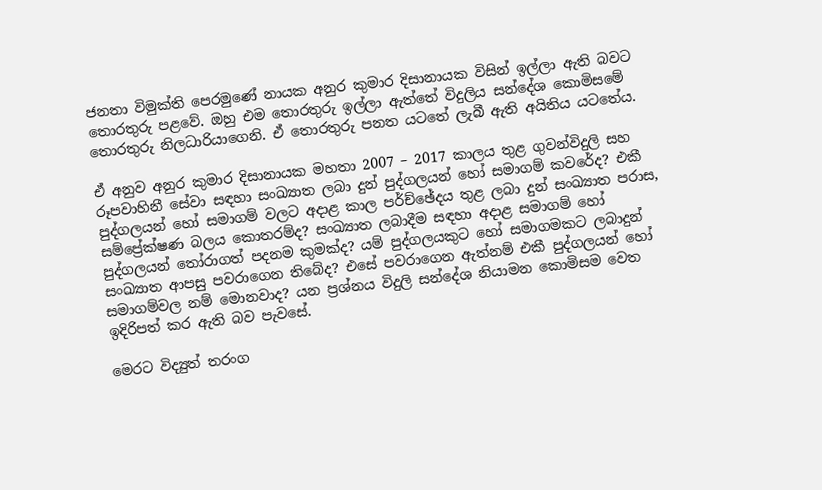ජනතා විමුක්ති පෙරමුණේ නායක අනුර කුමාර දිසානායක විසින් ඉල්ලා ඇති බවට තොරතුරු පළවේ. ඔහු එම තොරතුරු ඉල්ලා ඇත්තේ විදුලිය සන්දේශ කොමිසමේ තොරතුරු නිලධාරියාගෙනි. ඒ තොරතුරු පනත යටතේ ලැබී ඇති අයිතිය යටතේය.

ඒ අනුව අනුර කුමාර දිසානායක මහතා 2007 – 2017 කාලය තුළ ගුවන්විදුලි සහ රූපවාහිනී සේවා සඳහා සංඛ්‍යාත ලබා දුන් පුද්ගලයන් හෝ සමාගම් කවරේද? එකී පුද්ගලයන් හෝ සමාගම් වලට අදාළ කාල පර්ච්ඡේදය තුළ ලබා දුන් සංඛ්‍යාත පරාස, සම්ප්‍රේක්ෂණ බලය කොතරම්ද? සංඛ්‍යාත ලබාදීම සඳහා අදාළ සමාගම් හෝ පුද්ගලයන් තෝරාගත් පදනම කුමක්ද? යම් පුද්ගලයකුට හෝ සමාගමකට ලබාදුන් සංඛ්‍යාත ආපසු පවරාගෙන තිබේද? එසේ පවරාගෙන ඇත්නම් එකී පුද්ගලයන් හෝ සමාගම්වල නම් මොනවාද? යන ප්‍රශ්නය විදුලි සන්දේශ නියාමන කොමිසම වෙත ඉදිරිපත් කර ඇති බව පැවසේ.

මෙරට විද්‍යුත් තරංග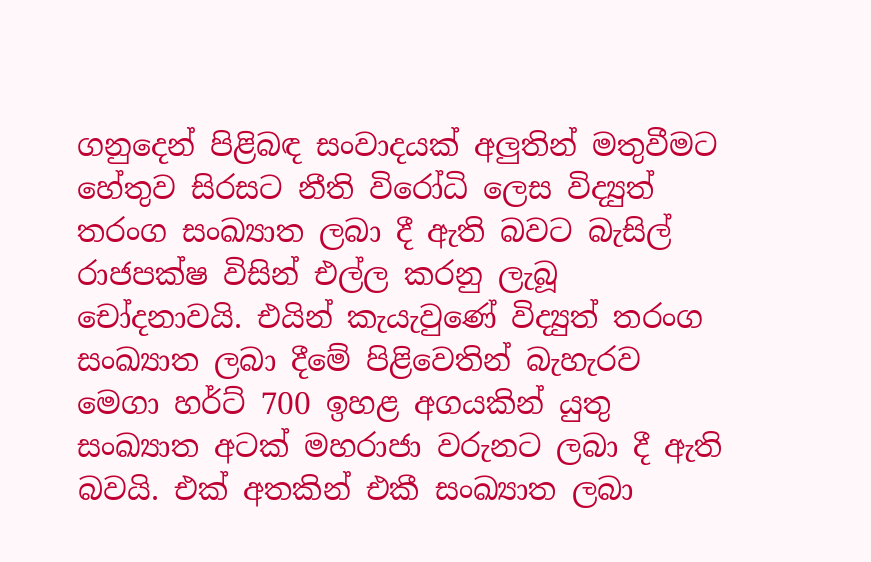ගනුදෙන් පිළිබඳ සංවාදයක් අලුතින් මතුවීමට හේතුව සිරසට නීති විරෝධි ලෙස විද්‍යුත් තරංග සංඛ්‍යාත ලබා දී ඇති බවට බැසිල් රාජපක්ෂ විසින් එල්ල කරනු ලැබූ‍ චෝදනාවයි. එයින් කැයැවුණේ විද්‍යුත් තරංග සංඛ්‍යාත ලබා දීමේ පිළිවෙතින් බැහැරව මෙගා හර්ට් 700 ඉහළ අගයකින් යුතු සංඛ්‍යාත අටක් මහරාජා වරුනට ලබා දී ඇති බවයි. එක් අතකින් එකී සංඛ්‍යාත ලබා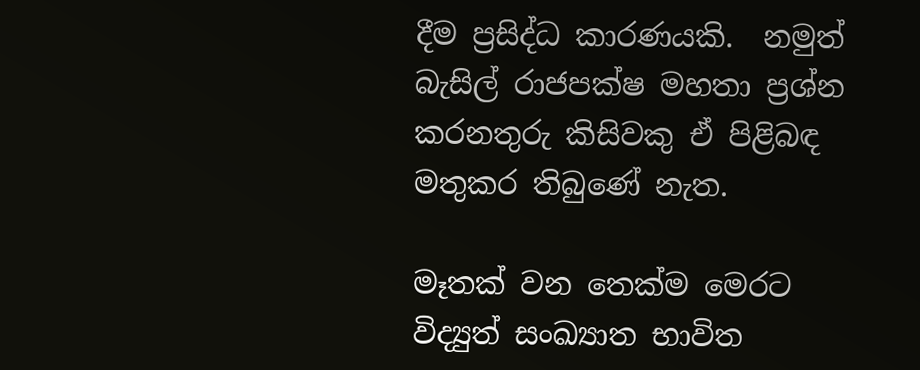දීම ප්‍රසිද්ධ කාරණයකි.  නමුත් බැසිල් රාජපක්ෂ මහතා ප්‍රශ්න කරනතුරු කිසිවකු ඒ පිළිබඳ මතුකර තිබුණේ නැත.

මෑතක් ‍වන තෙක්ම මෙරට විද්‍යුත් සංඛ්‍යාත භාවිත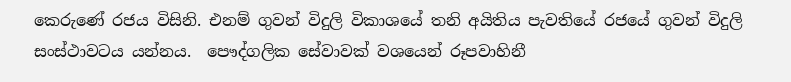කෙරුණේ රජය විසිනි. එනම් ගුවන් විදුලි විකාශයේ තනි අයිතිය පැවතියේ රජයේ ගුවන් විදුලි සංස්ථාවටය යන්නය.  පෞද්ගලික සේවාවක් වශයෙන් රූපවාහිනී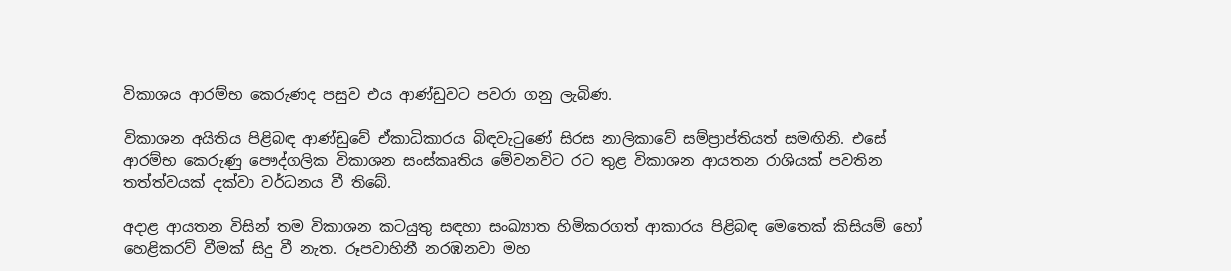විකාශය ආරම්භ කෙරුණද පසුව එය ආණ්ඩුවට පවරා ගනු ලැබිණ.

විකාශන අයිතිය පිළිබඳ ආණ්ඩුවේ ඒකාධිකාරය බිඳවැටුණේ සිරස නාලිකාවේ සම්ප්‍රාප්තියත් සමඟිනි. එසේ ආරම්භ කෙරුණු පෞද්ගලික විකාශන සංස්කෘතිය මේවනවිට රට තුළ විකාශන ආයතන රාශියක් පවතින තත්ත්වයක් දක්වා වර්ධනය වී තිබේ.

අදාළ ආයතන විසින් තම විකාශන කටයුතු සඳහා සංඛ්‍යාත හිමිකරගත් ආකාරය පිළිබඳ මෙතෙක් කිසියම් හෝ හෙළිකරව් වීමක් සිදු වී නැත. රූපවාහිනී නරඹනවා මහ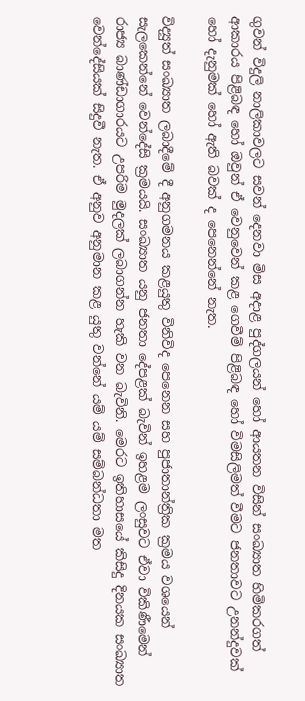ගුවන් විදුලි නාලිකාවලට සවන් දෙනවා මිස අදාළ පුද්ගලයන් හෝ ආයතන විසින් සංඛ්‍යාත හිමිකරගත් ආකාරය පිළිබඳ හෝ ඔවුන් ඒ වෙනුවෙන් කළ ගෙවීම් පිළිබඳ හෝ විමසිලිමත් වීමට ජනතාවට උනන්දුවක් හෝ දැනුමක් හෝ ඇති බවක් ද පෙනෙන්නේ නැත.

විද්‍යුත් සංඛ්‍යාත ලබාදීමේ දී අනුගමනය කළයුතු විනිවිද පෙනෙන සහ පුජාතාන්ත්‍රික ක්‍රමය වශයෙන් සැලකෙන්නේ වෙන්දේසි ක්‍රමයයි. සංඛ්‍යාත යනු ජනතා දේපළක් බැවින් ඉහළම ලංසුවට ඒවා විකිණීමෙන් රාජ්‍ය බාණ්ඩාගාරයට උපරිම මුදලක් ලබාගන්න හැකි වන බැවිනි. මෙරට ඉතිහා‍සයේ කිසිදු දිනයක සංඛ්‍යාත වෙන්දේසියක් සිදුවී නැත. ඒ අනුව අනුමාන කළ යුතු වන්නේ යම් යම් සම්බන්ධතා මත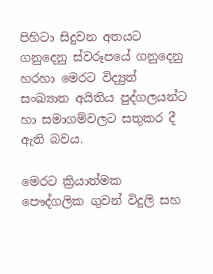පිහිටා සිදුවන අතයට ගනුදෙනු ස්වරූපයේ ගනුදෙනු හරහා මෙරට විද්‍යුත් සංඛ්‍යාත අයිතිය පුද්ගලයන්ට හා සමාගම්වලට සතුකර දී ඇති බවය.

මෙරට ක්‍රියාත්මක පෞද්ගලික ගුවන් විදුලි සහ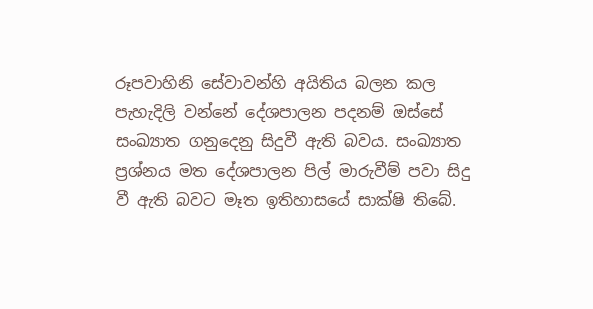රූපවාහිනි සේවාවන්හි අයිතිය බලන කල පැහැදිලි වන්නේ දේශපාලන පදනම් ඔස්සේ සංඛ්‍යාත ගනුදෙනු සිදුවී ඇති බවය. සංඛ්‍යාත ප්‍රශ්නය මත දේශපාලන පිල් මාරුවීම් පවා සිදු වී ඇති බවට මෑත ඉතිහාසයේ සාක්ෂි තිබේ.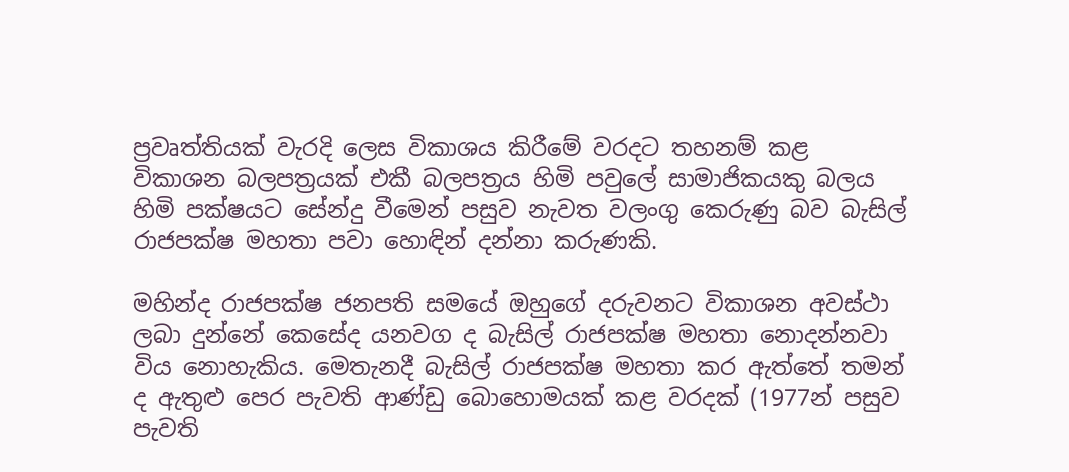ප්‍රවෘත්තියක් වැරදි ලෙස විකාශය කිරීමේ වරදට තහනම් කළ විකාශන බලපත්‍රයක් එකී බලපත්‍රය හිමි පවුලේ සාමාජිකයකු බලය හිමි පක්ෂයට සේන්දු වීමෙන් පසුව නැවත වලංගු කෙරුණු බව බැසිල් රාජපක්ෂ මහතා පවා හොඳින් දන්නා කරුණකි.

මහින්ද රාජපක්ෂ ජනපති සමයේ ඔහුගේ දරුවනට විකාශන අවස්ථා ලබා දුන්නේ කෙසේද යනවග ද බැසිල් රාජපක්ෂ මහතා නොදන්නවා විය නොහැකිය. මෙතැනදී බැසිල් රාජපක්ෂ මහතා කර ඇත්තේ තමන් ද ඇතුළු පෙර පැවති ආණ්ඩු බොහොමයක් කළ වරදක් (1977න් පසුව පැවති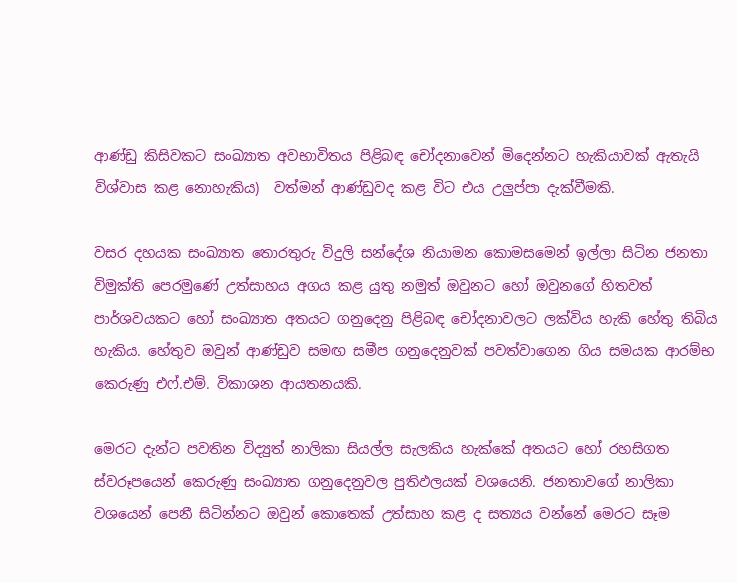ආණ්ඩු කිසිවකට සංඛ්‍යාත අවභාවිතය පිළිබඳ චෝදනාවෙන් මිදෙන්නට හැකියාවක් ඇතැයි විශ්වාස කළ නොහැකිය)  වත්මන් ආණ්ඩුවද කළ විට එය උලුප්පා දැක්වීමකි.

වසර දහයක සංඛ්‍යාත තොරතුරු විදුලි සන්දේශ නියාමන කොමසමෙන් ඉල්ලා සිටින ජනතා විමුක්ති පෙරමුණේ උත්සාහය අගය කළ යුතු නමුත් ඔවුනට හෝ ඔවුනගේ හිතවත් පාර්ශවයකට හෝ සංඛ්‍යාත අතයට ගනුදෙනු පිළිබඳ චෝදනාවලට ලක්විය හැකි හේතු තිබිය හැකිය. හේතුව ඔවුන් ආණ්ඩුව සමඟ සමීප ගනුදෙනුවක් පවත්වාගෙන ගිය සමයක ආරම්භ කෙරුණු එෆ්.එම්. විකාශන ආයතනයකි.

මෙරට දැන්ට පවතින විද්‍යුත් නාලිකා සියල්ල සැලකිය හැක්කේ අතයට හෝ රහසිගත ස්වරූපයෙන් කෙරුණු සංඛ්‍යාත ගනුදෙනුවල පුතිඵලයක් වශයෙනි. ජනතාවගේ නාලිකා වශයෙන් පෙනී සිටින්නට ඔවුන් කොතෙක් උත්සාහ කළ ද සත්‍යය වන්නේ මෙරට සෑම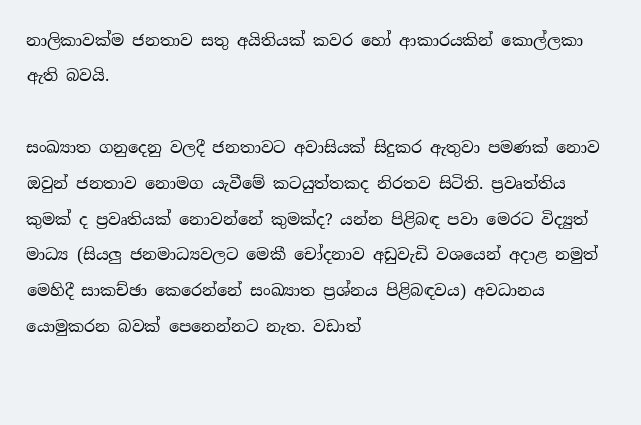නාලිකාවක්ම ජනතාව සතු අයිතියක් කවර හෝ ආකාරයකින් කොල්ලකා ඇති බවයි.

සංඛ්‍යාත ගනුදෙනු වලදී ජනතාවට අවාසියක් සිදුකර ඇතුවා පමණක් නොව ඔවුන් ජනතාව නොමග යැවීමේ කටයුත්තකද නිරතව සිටිති. ප්‍රවෘත්තිය කුමක් ද ප්‍රවෘතියක් නොවන්නේ කුමක්ද? යන්න පිළිබඳ පවා මෙරට විද්‍යුත් මාධ්‍ය (සියලු ජනමාධ්‍යවලට මෙකී චෝදනාව අඩුවැඩි වශයෙන් අදාළ නමුත් මෙහිදී සාකච්ඡා කෙරෙන්නේ සංඛ්‍යාත ප්‍රශ්නය පිළිබඳවය) අවධානය යොමුකරන බවක් පෙනෙන්නට නැත. වඩාත්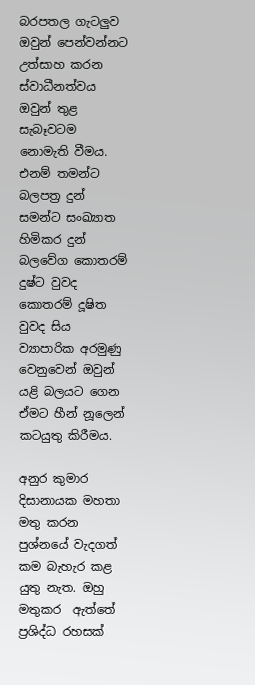බරපතල ගැටලුව ඔවුන් පෙන්වන්නට උත්සාහ කරන ස්වාධීනත්වය ඔවුන් තුළ සැබෑවටම නොමැති වීමය. එනම් තමන්ට බලපත්‍ර දුන් සමන්ට සංඛ්‍යාත හිමිකර දුන් බලවේග කොතරම් දුෂ්ට වුවද කොතරම් දූෂිත වුවද සිය ව්‍යාපාරික අරමුණු වෙනුවෙන් ඔවුන් යළි බලයට ගෙන ඒමට හීන් නූලෙන් කටයුතු කිරීමය.

අනුර කුමාර දිසානායක මහතා මතු කරන පුශ්නයේ වැදගත් කම බැහැර කළ යුතු නැත. ඔහු මතුකර  ඇත්තේ ප්‍රශිද්ධ රහසක්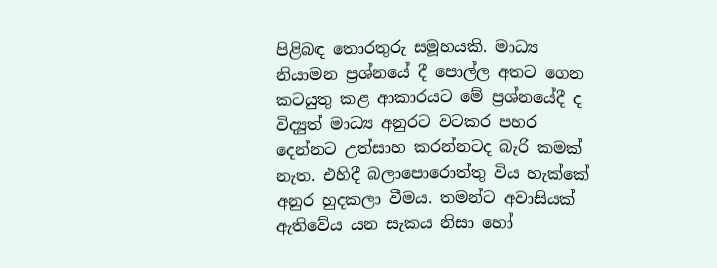පිළිබඳ තොරතුරු සමූහයකි. මාධ්‍ය නියාමන ප්‍රශ්නයේ දී පොල්ල ‍‍‍‍‍‍‍‍අතට ගෙන කටයුතු කළ ආකාරයට මේ ප්‍රශ්නයේදී ද විද්‍යුත් මාධ්‍ය අනුරට වටකර පහර දෙන්නට උත්සාහ කරන්නටද බැරි කමක් නැත. එහිදී බලාපොරොත්තු විය හැක්කේ අනුර හුදකලා වීමය. තමන්ට අවාසියක් ඇතිවේය යන සැකය නිසා හෝ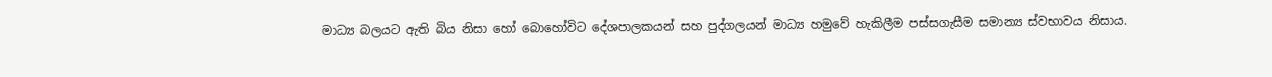මාධ්‍ය බලයට ඇති බිය නිසා හෝ බොහෝවිට දේශපාලකයන් සහ පුද්ගලයන් මාධ්‍ය හමුවේ හැකිලීම පස්සගැසීම සමාන්‍ය ස්වභාවය නිසාය.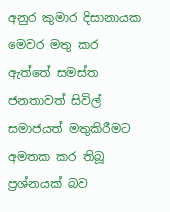අනුර කුමාර දිසානායක මෙවර මතු කර ඇත්තේ සමස්ත ජනතාවත් සිවිල් සමාජයත් මතුකිරීමට අමතක කර තිබූ ප්‍රශ්නයක් බව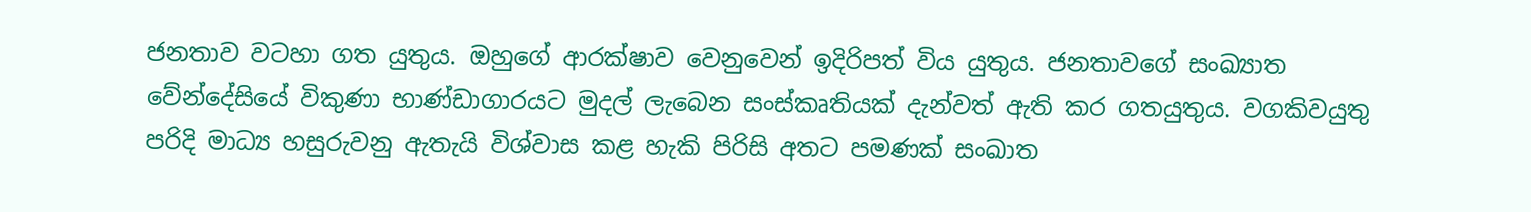ජනතාව වටහා ගත යුතුය. ඔහුගේ ආරක්ෂාව වෙනුවෙන් ඉදිරිපත් විය යුතුය. ජනතාවගේ සංඛ්‍යාත වේන්දේසියේ විකුණා භාණ්ඩාගාරයට මුදල් ලැබෙන සංස්කෘතියක් දැන්වත් ඇති කර ගතයුතුය. වගකිවයුතු පරිදි මාධ්‍ය හසුරුවනු ඇතැයි විශ්වාස කළ හැකි පිරිසි අතට පමණක් සංඛාත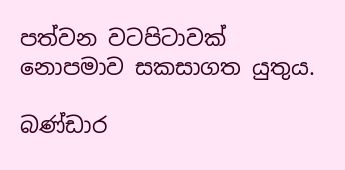පත්වන වටපිටාවක් නොපමාව සකසාගත යුතුය.

බණ්ඩාර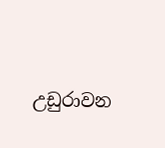උඩුරාවන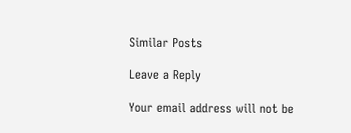Similar Posts

Leave a Reply

Your email address will not be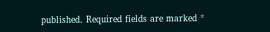published. Required fields are marked *